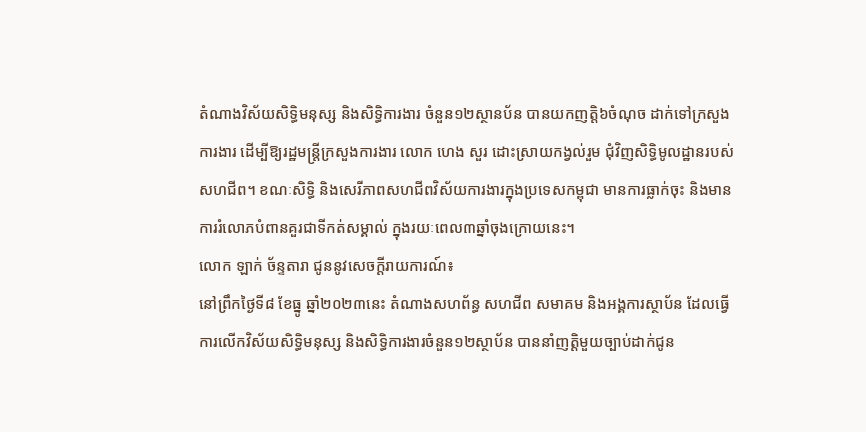តំណាងវិស័យសិទ្ធិមនុស្ស និងសិទ្ធិការងារ ចំនួន១២ស្ថានប័ន បានយកញត្តិ៦ចំណុច ដាក់ទៅក្រសួងការងារ ដើម្បីឱ្យរដ្ឋមន្ដ្រីក្រសួងការងារ លោក ហេង សួរ ដោះស្រាយកង្វល់រួម ជុំវិញសិទ្ធិមូលដ្ឋានរបស់សហជីព។ ខណៈសិទ្ធិ និងសេរីភាពសហជីពវិស័យការងារក្នុងប្រទេសកម្ពុជា មានការធ្លាក់ចុះ និងមានការរំលោភបំពានគួរជាទីកត់សម្គាល់ ក្នុងរយៈពេល៣ឆ្នាំចុងក្រោយនេះ។
លោក ឡាក់ ច័ន្ទតារា ជូននូវសេចក្ដីរាយការណ៍៖
នៅព្រឹកថ្ងៃទី៨ ខែធ្នូ ឆ្នាំ២០២៣នេះ តំណាងសហព័ន្ធ សហជីព សមាគម និងអង្គការស្ថាប័ន ដែលធ្វើការលើកវិស័យសិទ្ធិមនុស្ស និងសិទ្ធិការងារចំនួន១២ស្ថាប័ន បាននាំញត្តិមួយច្បាប់ដាក់ជូន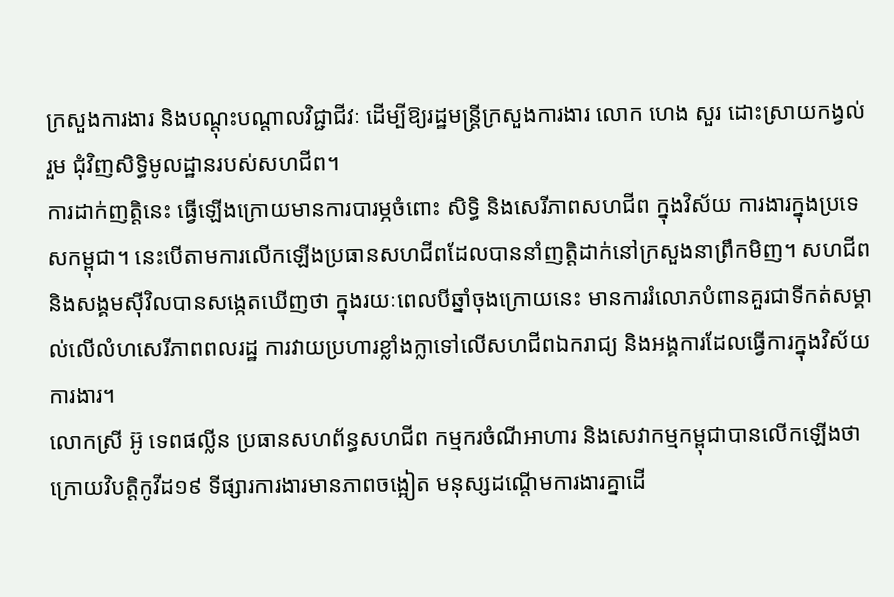ក្រសួងការងារ និងបណ្ដុះបណ្ដាលវិជ្ជាជីវៈ ដើម្បីឱ្យរដ្ឋមន្ដ្រីក្រសួងការងារ លោក ហេង សួរ ដោះស្រាយកង្វល់រួម ជុំវិញសិទ្ធិមូលដ្ឋានរបស់សហជីព។
ការដាក់ញត្តិនេះ ធ្វើឡើងក្រោយមានការបារម្ភចំពោះ សិទ្ធិ និងសេរីភាពសហជីព ក្នុងវិស័យ ការងារក្នុងប្រទេសកម្ពុជា។ នេះបើតាមការលើកឡើងប្រធានសហជីពដែលបាននាំញត្តិដាក់នៅក្រសួងនាព្រឹកមិញ។ សហជីព និងសង្គមស៊ីវិលបានសង្កេតឃើញថា ក្នុងរយៈពេលបីឆ្នាំចុងក្រោយនេះ មានការរំលោភបំពានគួរជាទីកត់សម្គាល់លើលំហសេរីភាពពលរដ្ឋ ការវាយប្រហារខ្លាំងក្លាទៅលើសហជីពឯករាជ្យ និងអង្គការដែលធ្វើការក្នុងវិស័យការងារ។
លោកស្រី អ៊ូ ទេពផល្លីន ប្រធានសហព័ន្ធសហជីព កម្មករចំណីអាហារ និងសេវាកម្មកម្ពុជាបានលើកឡើងថា ក្រោយវិបត្តិកូវីដ១៩ ទីផ្សារការងារមានភាពចង្អៀត មនុស្សដណ្ដើមការងារគ្នាដើ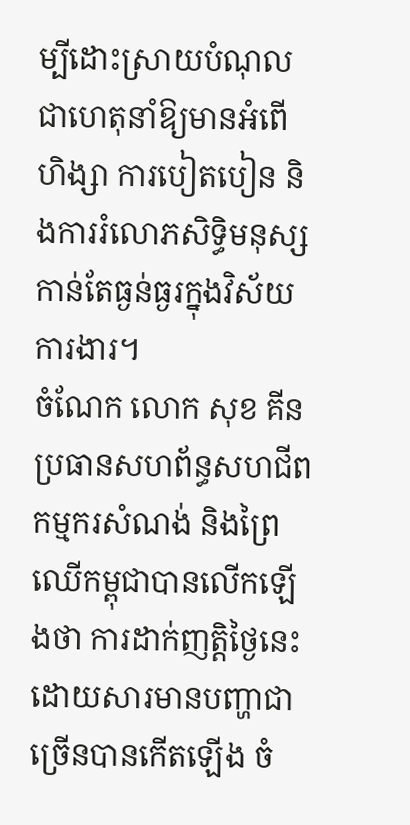ម្បីដោះស្រាយបំណុល ជាហេតុនាំឱ្យមានអំពើហិង្សា ការបៀតបៀន និងការរំលោភសិទ្ធិមនុស្សកាន់តែធ្ងន់ធ្ងរក្នុងវិស័យការងារ។
ចំណែក លោក សុខ គីន ប្រធានសហព័ន្ធសហជីពកម្មករសំណង់ និងព្រៃឈើកម្ពុជាបានលើកឡើងថា ការដាក់ញត្តិថ្ងៃនេះ ដោយសារមានបញ្ហាជាច្រើនបានកើតឡើង ចំ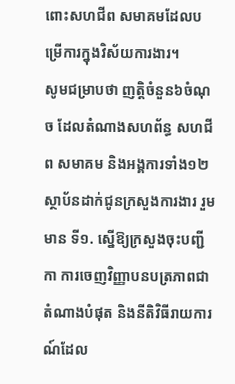ពោះសហជីព សមាគមដែលបម្រើការក្នុងវិស័យការងារ។
សូមជម្រាបថា ញត្តិចំនួន៦ចំណុច ដែលតំណាងសហព័ន្ធ សហជីព សមាគម និងអង្គការទាំង១២ស្ថាប័នដាក់ជូនក្រសួងការងារ រួមមាន ទី១. ស្នើឱ្យក្រសួងចុះបញ្ជីកា ការចេញវិញ្ញាបនបត្រភាពជាតំណាងបំផុត និងនីតិវិធីរាយការណ៍ដែល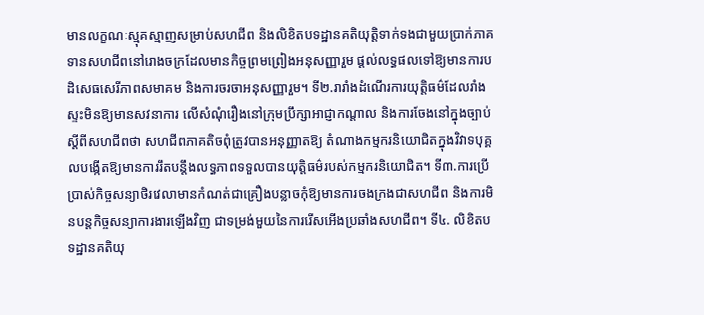មានលក្ខណៈស្មុគស្មាញសម្រាប់សហជីព និងលិខិតបទដ្ឋានគតិយុត្តិទាក់ទងជាមួយប្រាក់ភាគទានសហជីពនៅរោងចក្រដែលមានកិច្ចព្រមព្រៀងអនុសញ្ញារួម ផ្ដល់លទ្ធផលទៅឱ្យមានការបដិសេធសេរីភាពសមាគម និងការចរចាអនុសញ្ញារួម។ ទី២.រារាំងដំណើរការយុត្តិធម៌ដែលរាំងស្ទះមិនឱ្យមានសវនាការ លើសំណុំរឿងនៅក្រុមប្រឹក្សាអាជ្ញាកណ្ដាល និងការចែងនៅក្នុងច្បាប់ស្ដីពីសហជីពថា សហជីពភាគតិចពុំត្រូវបានអនុញ្ញាតឱ្យ តំណាងកម្មករនិយោជិតក្នុងវិវាទបុគ្គលបង្កើតឱ្យមានការរឹតបន្តឹងលទ្ធភាពទទួលបានយុត្តិធម៌របស់កម្មករនិយោជិត។ ទី៣.ការប្រើប្រាស់កិច្ចសន្យាថិរវេលាមានកំណត់ជាគ្រឿងបន្លាចកុំឱ្យមានការចងក្រងជាសហជីព និងការមិនបន្តកិច្ចសន្យាការងារឡើងវិញ ជាទម្រង់មួយនៃការរើសអើងប្រឆាំងសហជីព។ ទី៤. លិខិតបទដ្ឋានគតិយុ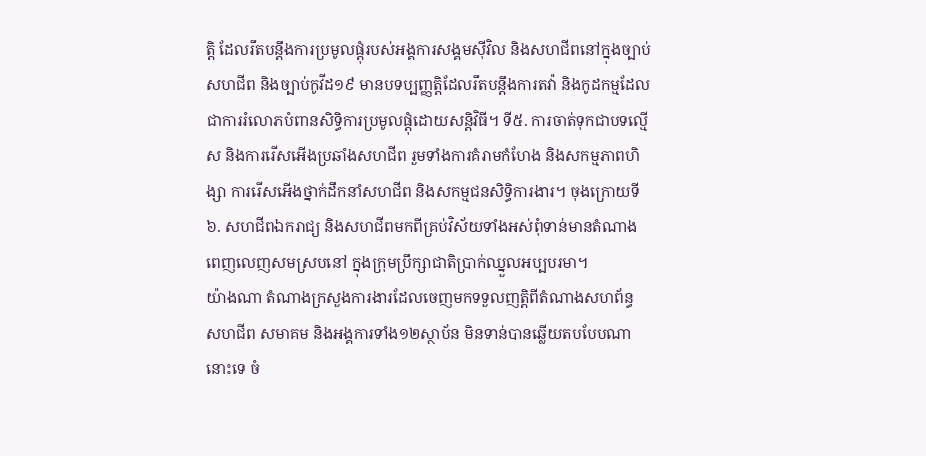ត្តិ ដែលរឹតបន្ដឹងការប្រមូលផ្ដុំរបស់អង្គការសង្គមស៊ីវិល និងសហជីពនៅក្នុងច្បាប់សហជីព និងច្បាប់កូវីដ១៩ មានបទប្បញ្ញត្តិដែលរឹតបន្តឹងការតវ៉ា និងកូដកម្មដែលជាការរំលោភបំពានសិទ្ធិការប្រមូលផ្ដុំដោយសន្តិវិធី។ ទី៥. ការចាត់ទុកជាបទល្មើស និងការរើសអើងប្រឆាំងសហជីព រួមទាំងការគំរាមកំហែង និងសកម្មភាពហិង្សា ការរើសអើងថ្នាក់ដឹកនាំសហជីព និងសកម្មជនសិទ្ធិការងារ។ ចុងក្រោយទី៦. សហជីពឯករាជ្យ និងសហជីពមកពីគ្រប់វិស័យទាំងអស់ពុំទាន់មានតំណាងពេញលេញសមស្របនៅ ក្នុងក្រុមប្រឹក្សាជាតិប្រាក់ឈ្នួលអប្បបរមា។
យ៉ាងណា តំណាងក្រសួងការងារដែលចេញមកទទួលញត្តិពីតំណាងសហព័ន្ធ សហជីព សមាគម និងអង្គការទាំង១២ស្ថាប័ន មិនទាន់បានឆ្លើយតបបែបណានោះទេ ចំ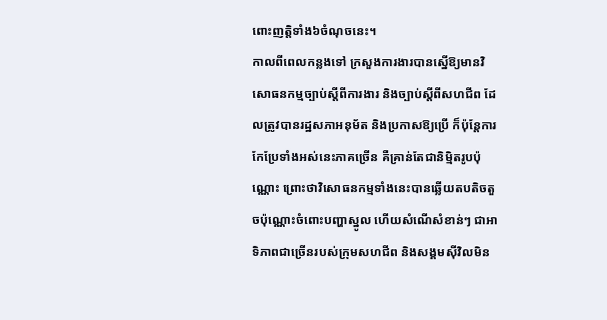ពោះញត្តិទាំង៦ចំណុចនេះ។
កាលពីពេលកន្លងទៅ ក្រសួងការងារបានស្នើឱ្យមានវិសោធនកម្មច្បាប់ស្ដីពីការងារ និងច្បាប់ស្ដីពីសហជីព ដែលត្រូវបានរដ្ឋសភាអនុម័ត និងប្រកាសឱ្យប្រើ ក៏ប៉ុន្តែការកែប្រែទាំងអស់នេះភាគច្រើន គឺគ្រាន់តែជានិម្មិតរូបប៉ុណ្ណោះ ព្រោះថាវិសោធនកម្មទាំងនេះបានឆ្លើយតបតិចតួចប៉ុណ្ណោះចំពោះបញ្ហាស្នូល ហើយសំណើសំខាន់ៗ ជាអាទិភាពជាច្រើនរបស់ក្រុមសហជីព និងសង្គមស៊ីវិលមិន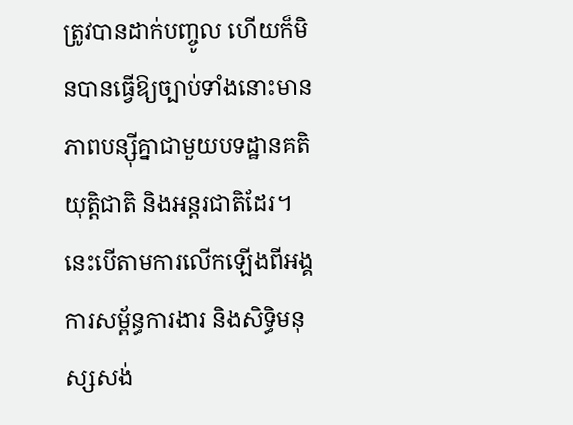ត្រូវបានដាក់បញ្ចូល ហើយក៏មិនបានធ្វើឱ្យច្បាប់ទាំងនោះមានភាពបន្ស៊ីគ្នាជាមួយបទដ្ឋានគតិយុត្តិជាតិ និងអន្តរជាតិដែរ។ នេះបើតាមការលើកឡើងពីអង្គការសម្ព័ន្ធការងារ និងសិទ្ធិមនុស្សសង់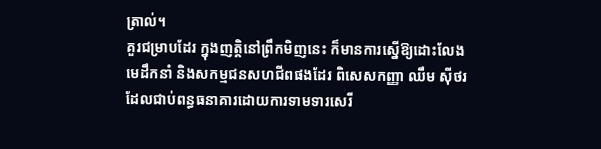ត្រាល់។
គួរជម្រាបដែរ ក្នុងញត្តិនៅព្រឹកមិញនេះ ក៏មានការស្នើឱ្យដោះលែងមេដឹកនាំ និងសកម្មជនសហជីពផងដែរ ពិសេសកញ្ញា ឈឹម ស៊ីថរ ដែលជាប់ពន្ធធនាគារដោយការទាមទារសេរី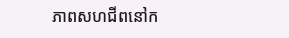ភាពសហជីពនៅក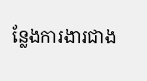ន្លែងការងារជាង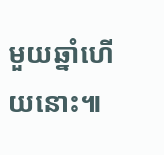មួយឆ្នាំហើយនោះ៕